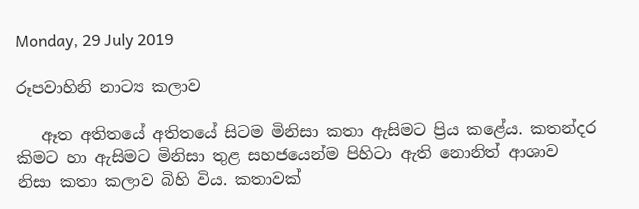Monday, 29 July 2019

රූපවාහිනි නාට්‍ය කලාව

   ඈත අතිතයේ අතිතයේ සිටම මිනිසා කතා ඇසිමට ප්‍රිය කළේය. කතන්දර කිමට හා ඇසිමට මිනිසා තුළ සහජයෙන්ම පිහිටා ඇති නොනිත් ආශාව නිසා කතා කලාව බිහි විය. කතාවක්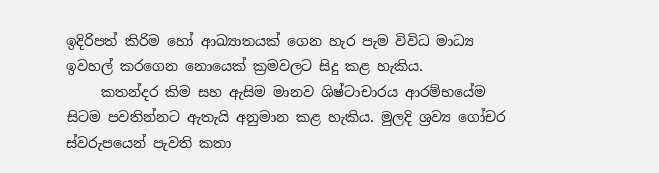ඉදිරිපත් කිරිම හෝ ආඛ්‍යාතයක් ගෙන හැර පැම විවිධ මාධ්‍ය ඉවහල් කරගෙන නොයෙක් ක්‍රමවලට සිදු කළ හැකිය.
     කතන්දර කිම සහ ඇසිම මානව ශිෂ්ටාචාරය ආරම්භයේම සිටම පවතින්නට ඇතැයි අනුමාන කළ හැකිය. මුලදි ශ්‍රව්‍ය ගෝචර ස්වරුපයෙන් පැවති කතා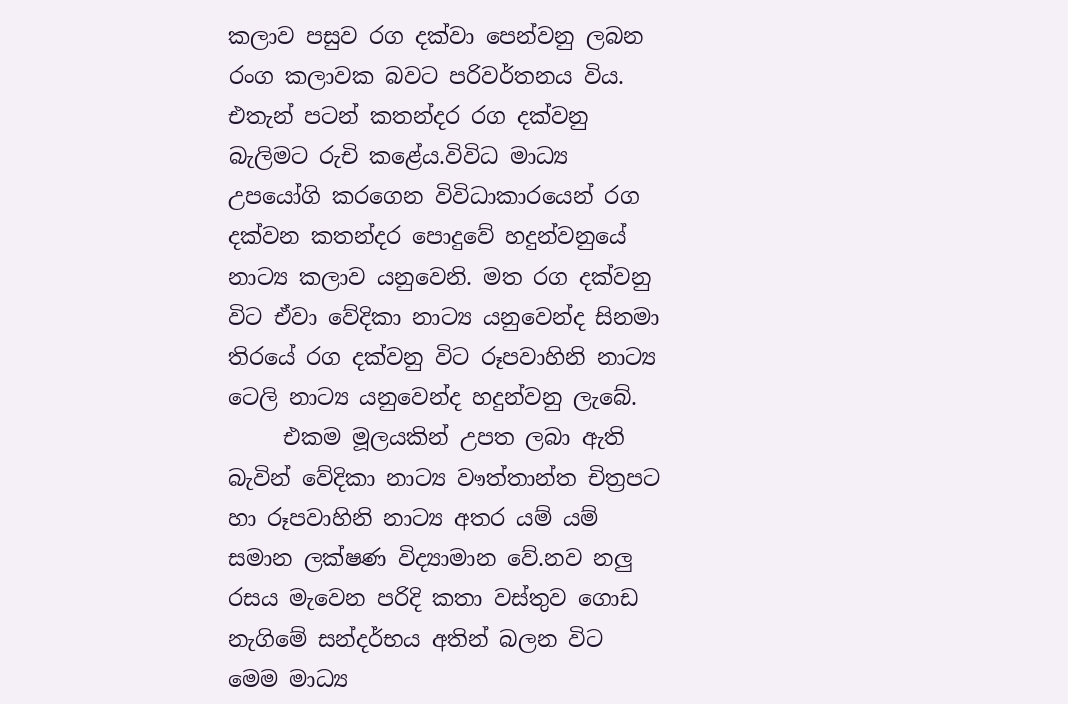කලාව පසුව රග දක්වා පෙන්වනු ලබන රංග කලාවක බවට පරිවර්තනය විය. එතැන් පටන් කතන්දර රග දක්වනු බැලිමට රුචි කළේය.විවිධ මාධ්‍ය උපයෝගි කරගෙන විවිධාකාරයෙන් රග දක්වන කතන්දර පොදුවේ හදුන්වනුයේ නාට්‍ය කලාව යනුවෙනි. මත රග දක්වනු විට ඒවා වේදිකා නාට්‍ය යනුවෙන්ද සිනමා තිරයේ රග දක්වනු විට රූපවාහිනි නාට්‍ය ටෙලි නාට්‍ය යනුවෙන්ද හදුන්වනු ලැබේ.
     එකම මූලයකින් උපත ලබා ඇති බැවින් වේදිකා නාට්‍ය වෟත්තාන්ත චිත්‍රපට හා රූපවාහිනි නාට්‍ය අතර යම් යම් සමාන ලක්ෂණ විද්‍යාමාන වේ.නව නලු රසය මැවෙන පරිදි කතා වස්තුව ගොඩ නැගිමේ සන්දර්භය අතින් බලන විට මෙම මාධ්‍ය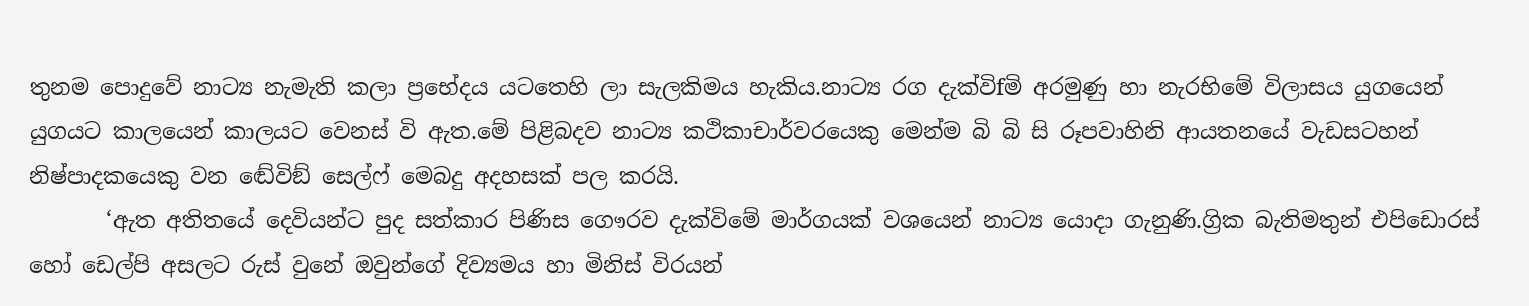තුනම පොදුවේ නාට්‍ය නැමැති කලා ප්‍රභේදය යටතෙහි ලා සැලකිමය හැකිය.නාට්‍ය රග දැක්විfමි අරමුණු හා නැරභිමේ විලාසය යුගයෙන් යුගයට කාලයෙන් කාලයට වෙනස් වි ඇත.මේ පිළිබදව නාට්‍ය කථිකාචාර්වරයෙකු මෙන්ම බි බි සි රූපවාහිනි ආයතනයේ වැඩසටහන් නිෂ්පාදකයෙකු වන ඬේවිඞ් සෙල්ෆ් මෙබදු අදහසක් පල කරයි.
       ‘ඇත අතිතයේ දෙවියන්ට පුද සත්කාර පිණිස ගෞරව දැක්විමේ මාර්ගයක් වශයෙන් නාට්‍ය යොදා ගැනුණි.ග්‍රික බැතිමතුන් එපිඩොරස් හෝ ඩෙල්පි අසලට රුස් වුනේ ඔවුන්ගේ දිව්‍යමය හා මිනිස් විරයන්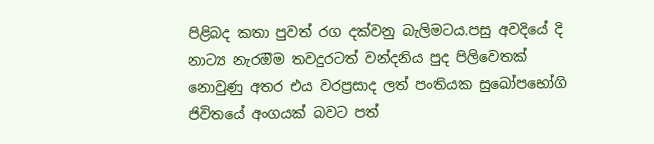පිළිබද කතා පුවත් රග දක්වනු බැලිමටය.පසු අවදියේ දි නාට්‍ය නැරඔිම තවදුරටත් වන්දනිය පුද පිලිවෙතක් නොවුණු අතර එය වරප්‍රසාද ලත් පංතියක සුඛෝපභෝගි ජිවිතයේ අංගයක් බවට පත්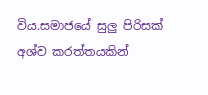විය.සමාජයේ සුලු පිරිසක් අශ්ව කරත්තයකින්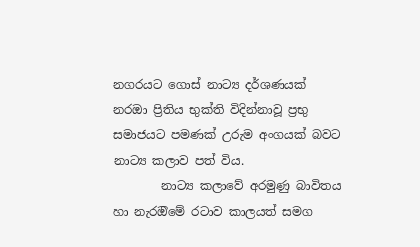නගරයට ගොස් නාට්‍ය දර්ශණයක් නරඔා ප්‍රිතිය භුක්ති විදින්නාවූ ප්‍රභු සමාජයට පමණක් උරුම අංගයක් බවට නාට්‍ය කලාව පත් විය.
        නාට්‍ය කලාවේ අරමුණු බාවිතය හා නැරඔිමේ රටාව කාලයත් සමග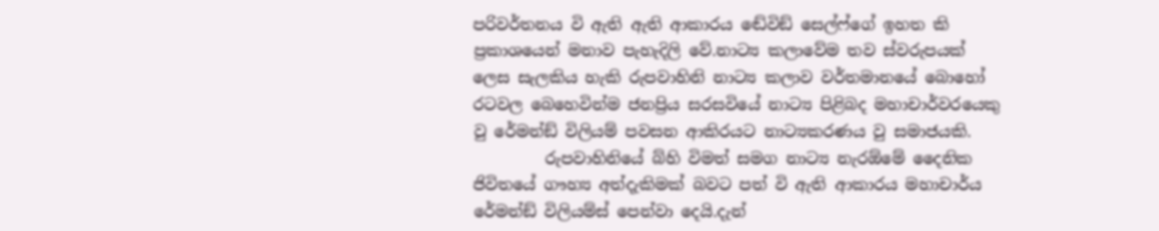පරිවර්තනය වි ඇති ඇති ආකාරය ඬේවිඞ් සෙල්ෆ්ගේ ඉහත කි ප්‍රකාශයෙන් මනාව පැහැදිලි වේ.නාට්‍ය කලාවේම තව ස්වරුපයක් ලෙස සැලකිය හැකි රුපවාහිනි නාට්‍ය කලාව වර්තමානයේ බොහෝ රටවල බෙහෙවින්ම ජනප්‍රිය සරසවියේ නාට්‍ය පිළිබද මහාචාර්වරයෙකු වු රේමන්ඞ් විලියම් පවසන ආකිරයට නාට්‍යකරණය වු සමාජයකි.
         රුපවාහිනියේ බ්හි විමත් සමග නාට්‍ය නැරඕමේ දෛනික ජිවිතයේ ගෟහ්‍ය අත්දැකිමක් බවට පත් වි ඇති ආකාරය මහාචාර්ය රේමන්ඞ් විලියම්ස් පෙන්වා දෙයි.දැන්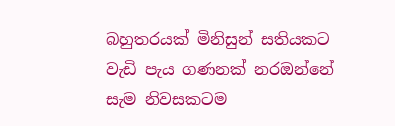බහුතරයක් මිනිසුන් සතියකට වැඩි පැය ගණනක් නරඔන්නේ සැම නිවසකටම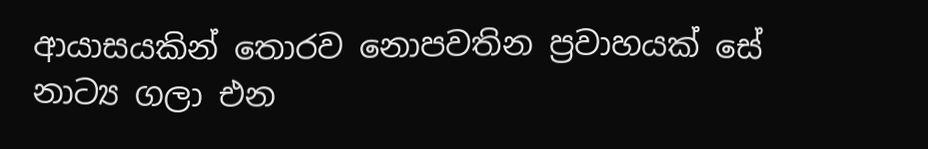ආයාසයකින් තොරව නොපවතින ප්‍රවාහයක් සේ නාට්‍ය ගලා එන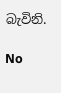බැවිනි.

No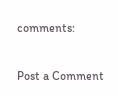comments:

Post a Comment